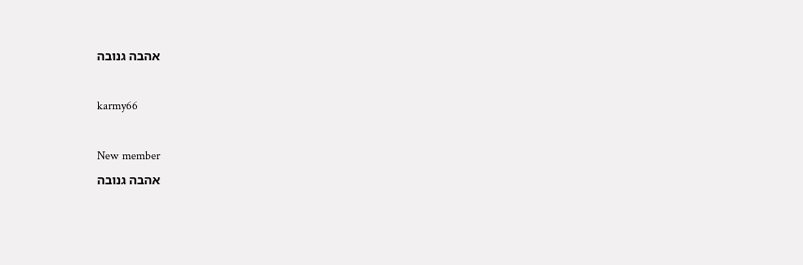אהבה גנובה

karmy66

New member
אהבה גנובה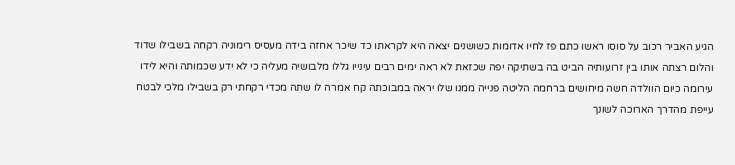הגיע האביר רכוב על סוסו ראשו כתם פז לחיו אדומות כשושנים יצאה היא לקראתו כד שיכר אחזה בידה מעסיס רימוניה רקחה בשבילו שדוד והלום רצתה אותו בין זרועותיה הביט בה בשתיקה יפה שכזאת לא ראה ימים רבים עינייו גללו מלבושיה מעליה כי לא ידע שכמותה והיא לידו עירומה כיום הוולדה חשה מיחושים ברחמה הליטה פנייה ממנו שלו יראה במבוכתה קח אמרה לו שתה מכדי רקחתי רק בשבילו מלכי לבטח עייפת מהדרך הארוכה לשונך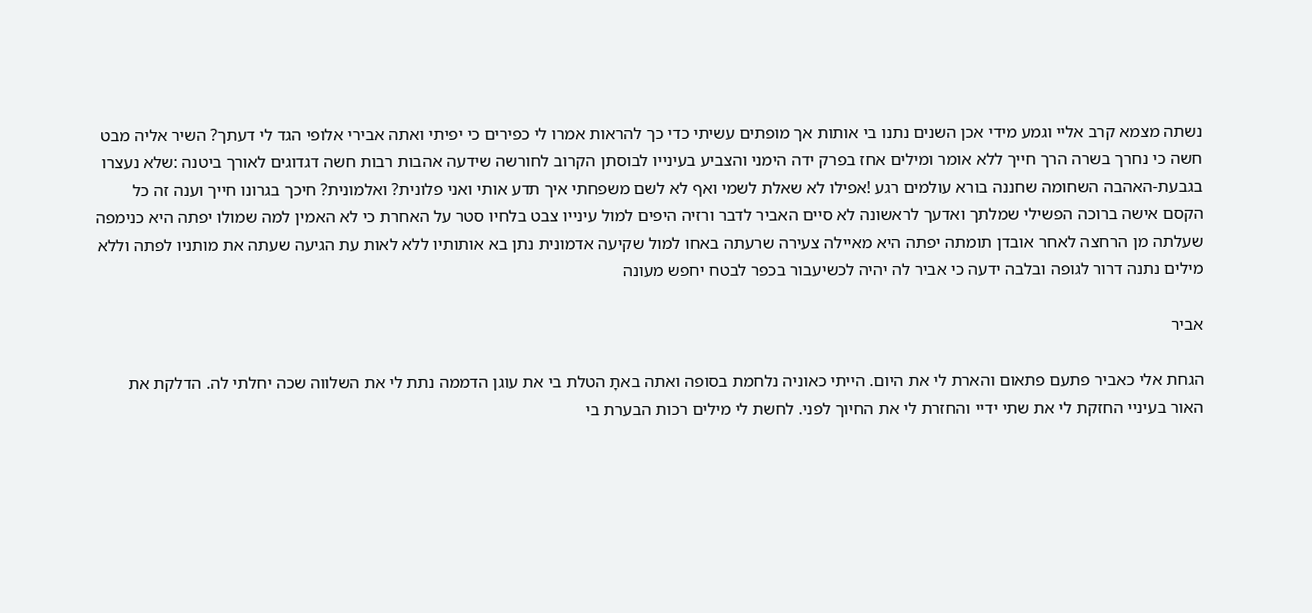נשתה מצמא קרב אליי וגמע מידי אכן השנים נתנו בי אותות אך מופתים עשיתי כדי כך להראות אמרו לי כפירים כי יפיתי ואתה אבירי אלופי הגד לי דעתך? השיר אליה מבט חשה כי נחרך בשרה הרך חייך ללא אומר ומילים אחז בפרק ידה הימני והצביע בעינייו לבוסתן הקרוב לחורשה שידעה אהבות רבות חשה דגדוגים לאורך ביטנה :שלא נעצרו בגבעת-האהבה השחומה שחננה בורא עולמים רגע !אפילו לא שאלת לשמי ואף לא לשם משפחתי איך תדע אותי ואני פלונית? ואלמונית? חיכך בגרונו חייך וענה זה כל הקסם אישה ברוכה הפשילי שמלתך ואדעך לראשונה לא סיים האביר לדבר ורזיה היפים למול עינייו צבט בלחיו סטר על האחרת כי לא האמין למה שמולו יפתה היא כנימפה שעלתה מן הרחצה לאחר אובדן תומתה יפתה היא מאיילה צעירה שרעתה באחו למול שקיעה אדמונית נתן בא אותותיו ללא לאות עת הגיעה שעתה את מותניו לפתה וללא מילים נתנה דרור לגופה ובלבה ידעה כי אביר לה יהיה לכשיעבור בכפר לבטח יחפש מעונה

אביר

הגחת אלי כאביר פתעם פתאום והארת לי את היום. הייתי כאוניה נלחמת בסופה ואתה באתָ הטלת בי את עוגן הדממה נתת לי את השלווה שכה יחלתי לה. הדלקת את האור בעיניי החזקת לי את שתי ידיי והחזרת לי את החיוך לפני. לחשת לי מילים רכות הבערת בי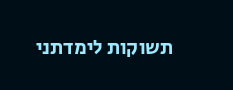תשוקות לימדתני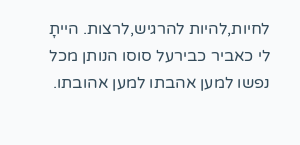לחיות,להיות להרגיש,לרצות. הייתָ לי כאביר כבירעל סוסו הנותן מכל נפשו למען אהבתו למען אהובתו.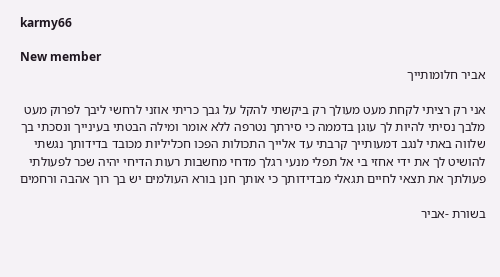karmy66

New member
אביר חלומותייך

אני רק רציתי לקחת מעט מעולך רק ביקשתי להקל על גבך כריתי אוזני לרחשי ליבך לפרוק מעט מלבך נסיתי להיות לך עוגן בדממה כי סירתך נטרפה ללא אומר ומילה הבטתי בעינייך ונסכתי בך שלווה באתי לנגב דמעותייך קרבתי עד אלייך התכולות הפכו חכליליות מכובד בדידותך נגשתי להושיט לך את ידי אחזי בי אל תפלי מנעי רגלך מדחי מחשבות רעות הדיחי יהיה שכר לפעולתי פעולתך את תצאי לחיים תגאלי מבדידותך כי אותך חנן בורא העולמים יש בך רוך אהבה ורחמים

בשורת -אביר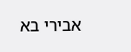אבירי בא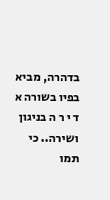בדהרה, מביא בפיו בשורה א ד י ר ה בניגון ושירה.. כי תמו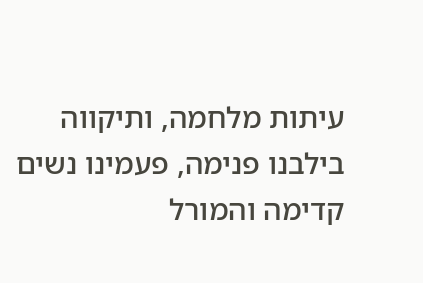עיתות מלחמה, ותיקווה בילבנו פנימה, פעמינו נשים קדימה והמורל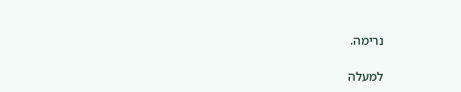נרימה.

למעלה